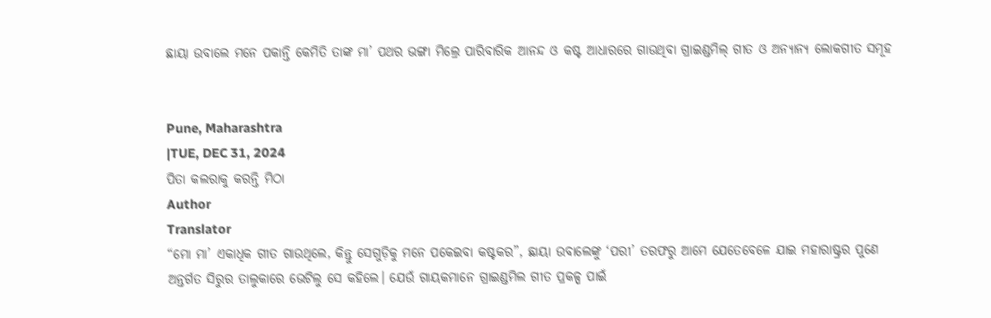ଛାୟା ଉବାଲେ ମନେ ପକାନ୍ତି କେମିତି ତାଙ୍କ ମା’ ପଥର ଭଙ୍ଗା ମିଲ୍ରେ ପାରିବାରିକ ଆନନ୍ଦ ଓ କଷ୍ଟ ଆଧାରରେ ଗାଉଥିବା ଗ୍ରାଇଣ୍ଡମିଲ୍ ଗୀତ ଓ ଅନ୍ୟାନ୍ୟ ଲୋକଗୀତ ସମୂହ


Pune, Maharashtra
|TUE, DEC 31, 2024
ପିତା କଲରାକୁ କରନ୍ତି ମିଠା
Author
Translator
“ମୋ ମା’ ଏକାଧିକ ଗୀତ ଗାଉଥିଲେ, କିନ୍ତୁ ସେଗୁଡ଼ିକୁ ମନେ ପକେଇବା କଷ୍ଟକର”, ଛାୟା ଉବାଲେଙ୍କୁ ‘ପରୀ’ ତରଫରୁ ଆମେ ଯେତେବେଳେ ଯାଇ ମହାରାଷ୍ଟ୍ରର ପୁଣେ ଅନ୍ତର୍ଗତ ସିରୁର ତାଲୁକାରେ ଭେଟିଲୁ ସେ କହିଲେ। ଯେଉଁ ଗାୟକମାନେ ଗ୍ରାଇଣ୍ଡମିଲ ଗୀତ ପ୍ରକଳ୍ପ ପାଇଁ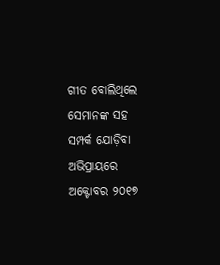ଗୀତ ବୋଲିଥିଲେ ସେମାନଙ୍କ ସହ ସମ୍ପର୍କ ଯୋଡ଼ିବା ଅଭିପ୍ରାୟରେ ଅକ୍ଟୋବର ୨୦୧୭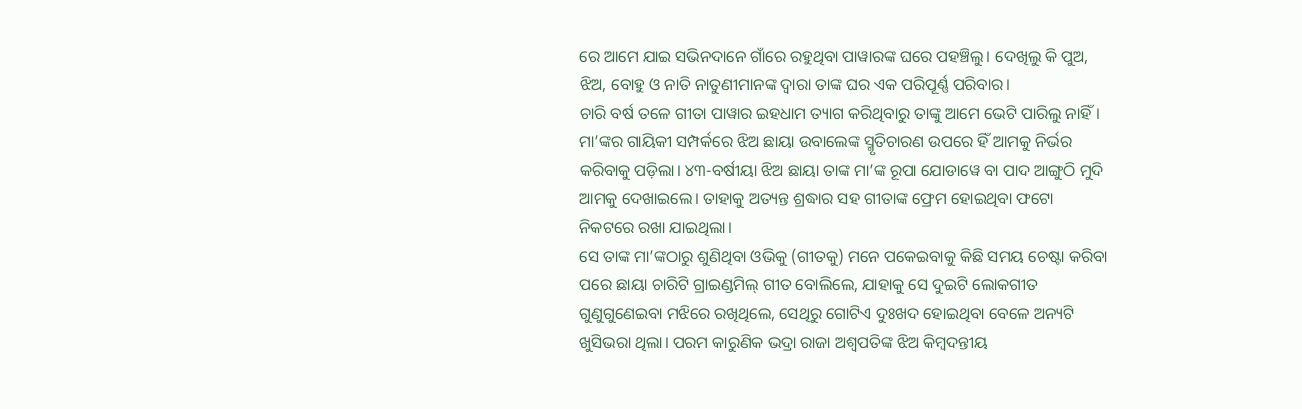ରେ ଆମେ ଯାଇ ସଭିନଦାନେ ଗାଁରେ ରହୁଥିବା ପାୱାରଙ୍କ ଘରେ ପହଞ୍ଚିଲୁ। ଦେଖିଲୁ କି ପୁଅ, ଝିଅ, ବୋହୁ ଓ ନାତି ନାତୁଣୀମାନଙ୍କ ଦ୍ଵାରା ତାଙ୍କ ଘର ଏକ ପରିପୂର୍ଣ୍ଣ ପରିବାର।
ଚାରି ବର୍ଷ ତଳେ ଗୀତା ପାୱାର ଇହଧାମ ତ୍ୟାଗ କରିଥିବାରୁ ତାଙ୍କୁ ଆମେ ଭେଟି ପାରିଲୁ ନାହିଁ। ମା’ଙ୍କର ଗାୟିକୀ ସମ୍ପର୍କରେ ଝିଅ ଛାୟା ଉବାଲେଙ୍କ ସ୍ମୃତିଚାରଣ ଉପରେ ହିଁ ଆମକୁ ନିର୍ଭର କରିବାକୁ ପଡ଼ିଲା। ୪୩-ବର୍ଷୀୟା ଝିଅ ଛାୟା ତାଙ୍କ ମା’ଙ୍କ ରୂପା ଯୋଡାୱେ ବା ପାଦ ଆଙ୍ଗୁଠି ମୁଦି ଆମକୁ ଦେଖାଇଲେ। ତାହାକୁ ଅତ୍ୟନ୍ତ ଶ୍ରଦ୍ଧାର ସହ ଗୀତାଙ୍କ ଫ୍ରେମ ହୋଇଥିବା ଫଟୋ ନିକଟରେ ରଖା ଯାଇଥିଲା।
ସେ ତାଙ୍କ ମା’ଙ୍କଠାରୁ ଶୁଣିଥିବା ଓଭିକୁ (ଗୀତକୁ) ମନେ ପକେଇବାକୁ କିଛି ସମୟ ଚେଷ୍ଟା କରିବା ପରେ ଛାୟା ଚାରିଟି ଗ୍ରାଇଣ୍ଡମିଲ୍ ଗୀତ ବୋଲିଲେ, ଯାହାକୁ ସେ ଦୁଇଟି ଲୋକଗୀତ ଗୁଣୁଗୁଣେଇବା ମଝିରେ ରଖିଥିଲେ, ସେଥିରୁ ଗୋଟିଏ ଦୁଃଖଦ ହୋଇଥିବା ବେଳେ ଅନ୍ୟଟି ଖୁସିଭରା ଥିଲା। ପରମ କାରୁଣିକ ଭଦ୍ରା ରାଜା ଅଶ୍ଵପତିଙ୍କ ଝିଅ କିମ୍ବଦନ୍ତୀୟ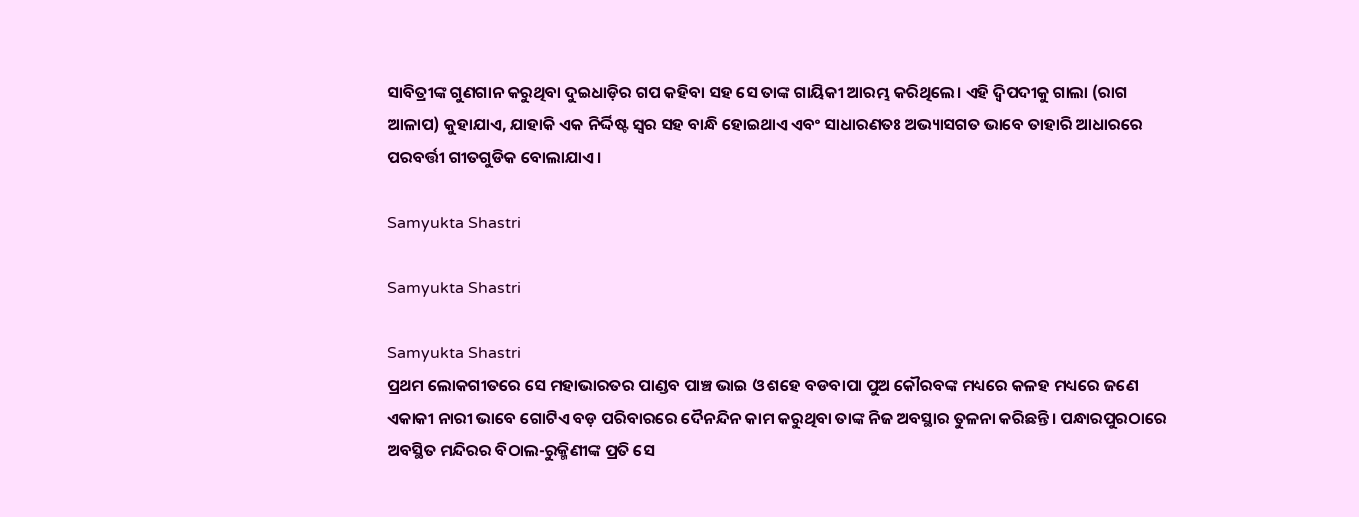ସାବିତ୍ରୀଙ୍କ ଗୁଣଗାନ କରୁଥିବା ଦୁଇଧାଡ଼ିର ଗପ କହିବା ସହ ସେ ତାଙ୍କ ଗାୟିକୀ ଆରମ୍ଭ କରିଥିଲେ। ଏହି ଦ୍ଵିପଦୀକୁ ଗାଲା (ରାଗ ଆଳାପ) କୁହାଯାଏ, ଯାହାକି ଏକ ନିର୍ଦ୍ଦିଷ୍ଟ ସ୍ଵର ସହ ବାନ୍ଧି ହୋଇଥାଏ ଏବଂ ସାଧାରଣତଃ ଅଭ୍ୟାସଗତ ଭାବେ ତାହାରି ଆଧାରରେ ପରବର୍ତ୍ତୀ ଗୀତଗୁଡିକ ବୋଲାଯାଏ।

Samyukta Shastri

Samyukta Shastri

Samyukta Shastri
ପ୍ରଥମ ଲୋକଗୀତରେ ସେ ମହାଭାରତର ପାଣ୍ଡବ ପାଞ୍ଚ ଭାଇ ଓ ଶହେ ବଡବାପା ପୁଅ କୌରବଙ୍କ ମଧ୍ୟରେ କଳହ ମଧ୍ୟରେ ଜଣେ ଏକାକୀ ନାରୀ ଭାବେ ଗୋଟିଏ ବଡ଼ ପରିବାରରେ ଦୈନନ୍ଦିନ କାମ କରୁଥିବା ତାଙ୍କ ନିଜ ଅବସ୍ଥାର ତୁଳନା କରିଛନ୍ତି। ପନ୍ଧାରପୁରଠାରେ ଅବସ୍ଥିତ ମନ୍ଦିରର ବିଠାଲ-ରୁକ୍ମିଣୀଙ୍କ ପ୍ରତି ସେ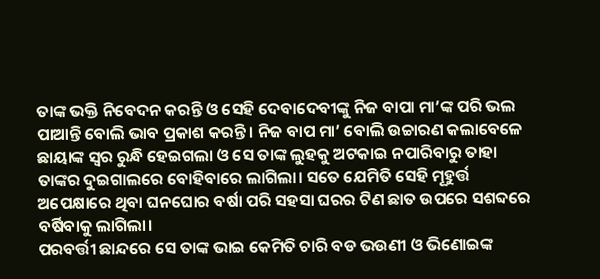ତାଙ୍କ ଭକ୍ତି ନିବେଦନ କରନ୍ତି ଓ ସେହି ଦେବାଦେବୀଙ୍କୁ ନିଜ ବାପା ମା’ଙ୍କ ପରି ଭଲ ପାଆନ୍ତି ବୋଲି ଭାବ ପ୍ରକାଶ କରନ୍ତି। ନିଜ ବାପ ମା’ ବୋଲି ଉଚ୍ଚାରଣ କଲାବେଳେ ଛାୟାଙ୍କ ସ୍ଵର ରୁନ୍ଧି ହେଇଗଲା ଓ ସେ ତାଙ୍କ ଲୁହକୁ ଅଟକାଇ ନପାରିବାରୁ ତାହା ତାଙ୍କର ଦୁଇଗାଲରେ ବୋହିବାରେ ଲାଗିଲା। ସତେ ଯେମିତି ସେହି ମୂହୁର୍ତ୍ତ ଅପେକ୍ଷାରେ ଥିବା ଘନଘୋର ବର୍ଷା ପରି ସହସା ଘରର ଟିଣ ଛାତ ଉପରେ ସଶବ୍ଦରେ ବର୍ଷିବାକୁ ଲାଗିଲା।
ପରବର୍ତ୍ତୀ ଛାନ୍ଦରେ ସେ ତାଙ୍କ ଭାଇ କେମିତି ଚାରି ବଡ ଭଉଣୀ ଓ ଭିଣୋଇଙ୍କ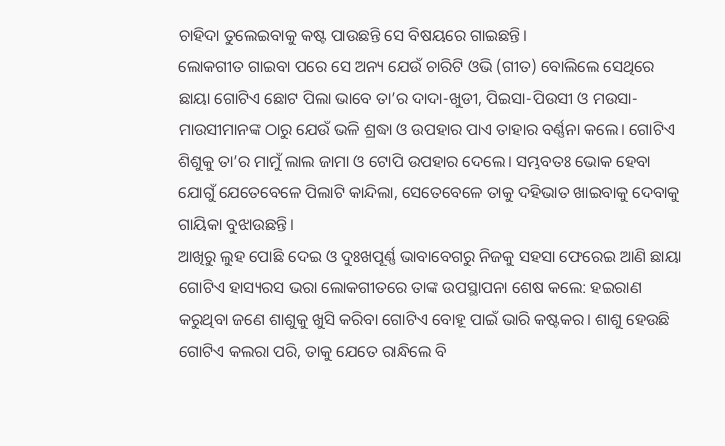ଚାହିଦା ତୁଲେଇବାକୁ କଷ୍ଟ ପାଉଛନ୍ତି ସେ ବିଷୟରେ ଗାଇଛନ୍ତି।
ଲୋକଗୀତ ଗାଇବା ପରେ ସେ ଅନ୍ୟ ଯେଉଁ ଚାରିଟି ଓଭି (ଗୀତ) ବୋଲିଲେ ସେଥିରେ ଛାୟା ଗୋଟିଏ ଛୋଟ ପିଲା ଭାବେ ତା’ର ଦାଦା-ଖୁଡୀ, ପିଇସା-ପିଉସୀ ଓ ମଉସା-ମାଉସୀମାନଙ୍କ ଠାରୁ ଯେଉଁ ଭଳି ଶ୍ରଦ୍ଧା ଓ ଉପହାର ପାଏ ତାହାର ବର୍ଣ୍ଣନା କଲେ। ଗୋଟିଏ ଶିଶୁକୁ ତା’ର ମାମୁଁ ଲାଲ ଜାମା ଓ ଟୋପି ଉପହାର ଦେଲେ। ସମ୍ଭବତଃ ଭୋକ ହେବା ଯୋଗୁଁ ଯେତେବେଳେ ପିଲାଟି କାନ୍ଦିଲା, ସେତେବେଳେ ତାକୁ ଦହିଭାତ ଖାଇବାକୁ ଦେବାକୁ ଗାୟିକା ବୁଝାଉଛନ୍ତି।
ଆଖିରୁ ଲୁହ ପୋଛି ଦେଇ ଓ ଦୁଃଖପୂର୍ଣ୍ଣ ଭାବାବେଗରୁ ନିଜକୁ ସହସା ଫେରେଇ ଆଣି ଛାୟା ଗୋଟିଏ ହାସ୍ୟରସ ଭରା ଲୋକଗୀତରେ ତାଙ୍କ ଉପସ୍ଥାପନା ଶେଷ କଲେ: ହଇରାଣ କରୁଥିବା ଜଣେ ଶାଶୁକୁ ଖୁସି କରିବା ଗୋଟିଏ ବୋହୂ ପାଇଁ ଭାରି କଷ୍ଟକର। ଶାଶୁ ହେଉଛି ଗୋଟିଏ କଲରା ପରି, ତାକୁ ଯେତେ ରାନ୍ଧିଲେ ବି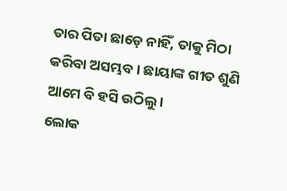ତାର ପିତା ଛାଡ଼େ ନାହିଁ, ତାକୁ ମିଠା କରିବା ଅସମ୍ଭବ। ଛାୟାଙ୍କ ଗୀତ ଶୁଣି ଆମେ ବି ହସି ଉଠିଲୁ।
ଲୋକ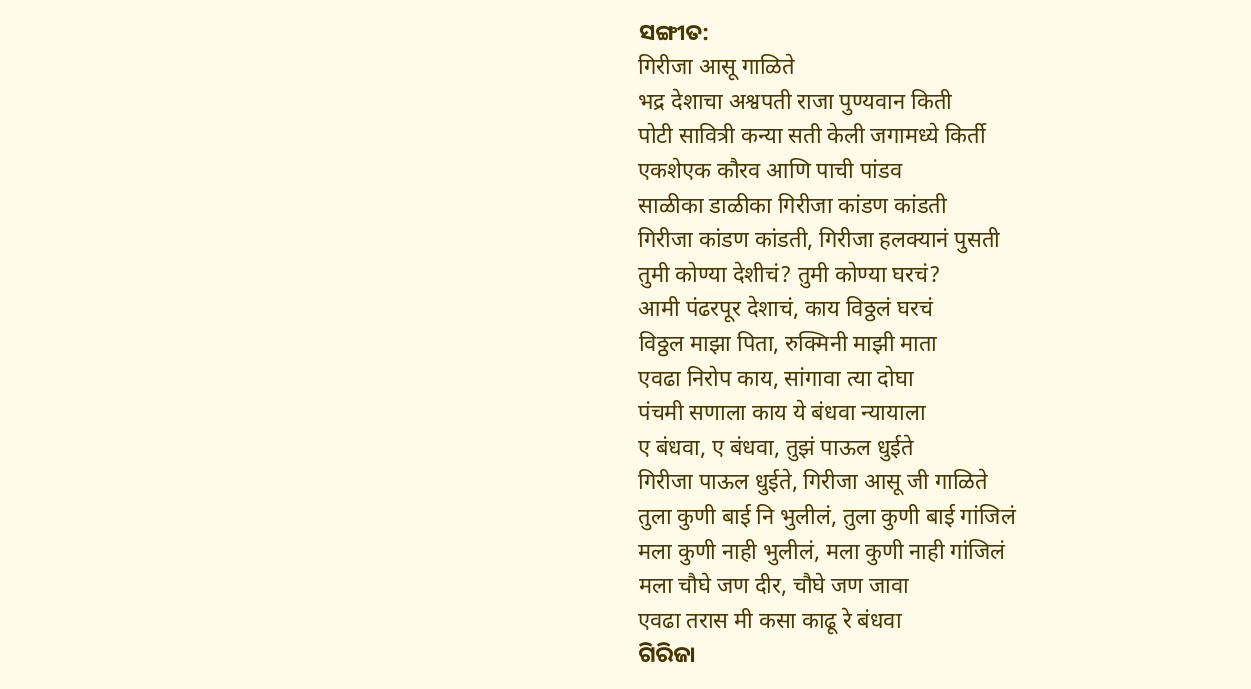ସଙ୍ଗୀତ:
गिरीजा आसू गाळिते
भद्र देशाचा अश्वपती राजा पुण्यवान किती
पोटी सावित्री कन्या सती केली जगामध्ये किर्ती
एकशेएक कौरव आणि पाची पांडव
साळीका डाळीका गिरीजा कांडण कांडती
गिरीजा कांडण कांडती, गिरीजा हलक्यानं पुसती
तुमी कोण्या देशीचं? तुमी कोण्या घरचं?
आमी पंढरपूर देशाचं, काय विठ्ठलं घरचं
विठ्ठल माझा पिता, रुक्मिनी माझी माता
एवढा निरोप काय, सांगावा त्या दोघा
पंचमी सणाला काय ये बंधवा न्यायाला
ए बंधवा, ए बंधवा, तुझं पाऊल धुईते
गिरीजा पाऊल धुईते, गिरीजा आसू जी गाळिते
तुला कुणी बाई नि भुलीलं, तुला कुणी बाई गांजिलं
मला कुणी नाही भुलीलं, मला कुणी नाही गांजिलं
मला चौघे जण दीर, चौघे जण जावा
एवढा तरास मी कसा काढू रे बंधवा
ଗିରିଜା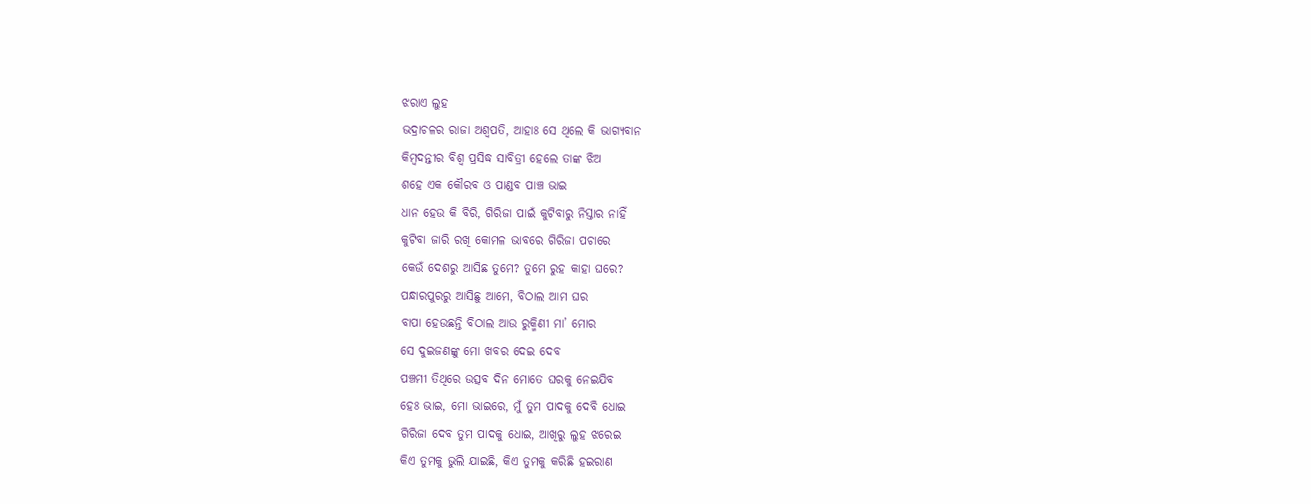ଝରାଏ ଲୁହ
ଭଦ୍ରାଚଳର ରାଜା ଅଶ୍ଵପତି, ଆହାଃ ସେ ଥିଲେ କି ଭାଗ୍ୟବାନ
କିମ୍ବଦନ୍ତୀର ବିଶ୍ଵ ପ୍ରସିଦ୍ଧ ସାବିତ୍ରୀ ହେଲେ ତାଙ୍କ ଝିଅ
ଶହେ ଏକ କୌରବ ଓ ପାଣ୍ଡବ ପାଞ୍ଚ ଭାଇ
ଧାନ ହେଉ କି ବିରି, ଗିରିଜା ପାଇଁ କୁଟିବାରୁ ନିସ୍ତାର ନାହିଁ
କୁଟିବା ଜାରି ରଖି କୋମଳ ଭାବରେ ଗିରିଜା ପଚାରେ
କେଉଁ ଦେଶରୁ ଆସିଛ ତୁମେ? ତୁମେ ରୁହ କାହା ଘରେ?
ପନ୍ଧାରପୁରରୁ ଆସିଛୁ ଆମେ, ବିଠାଲ ଆମ ଘର
ବାପା ହେଉଛନ୍ତି ବିଠାଲ ଆଉ ରୁକ୍ମିଣୀ ମା’ ମୋର
ସେ ଦୁଇଜଣଙ୍କୁ ମୋ ଖବର ଦେଇ ଦେବ
ପଞ୍ଚମୀ ତିଥିରେ ଉତ୍ସବ ଦିନ ମୋତେ ଘରକୁ ନେଇଯିବ
ହେଃ ଭାଇ, ମୋ ଭାଇରେ, ମୁଁ ତୁମ ପାଦକୁ ଦେବି ଧୋଇ
ଗିରିଜା ଦେବ ତୁମ ପାଦକୁ ଧୋଇ, ଆଖିରୁ ଲୁହ ଝରେଇ
କିଏ ତୁମକୁ ଭୁଲି ଯାଇଛି, କିଏ ତୁମକୁ କରିଛି ହଇରାଣ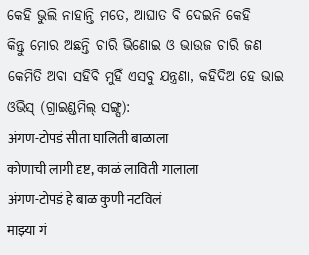କେହି ଭୁଲି ନାହାନ୍ତି ମତେ, ଆଘାତ ବି ଦେଇନି କେହି
କିନ୍ତୁ ମୋର ଅଛନ୍ତି ଚାରି ଭିଣୋଇ ଓ ଭାଉଜ ଚାରି ଜଣ
କେମିତି ଅବା ସହିବି ମୁହିଁ ଏସବୁ ଯନ୍ତ୍ରଣା, କହିଦିଅ ହେ ଭାଇ
ଓଭିସ୍ (ଗ୍ରାଇଣ୍ଡମିଲ୍ ସଙ୍ଗ୍ସ):
अंगण-टोपडं सीता घालिती बाळाला
कोणाची लागी दृष्ट, काळं लाविती गालाला
अंगण-टोपडं हे बाळ कुणी नटविलं
माझ्या गं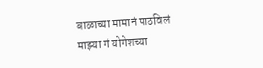बाळाच्या मामानं पाठविलं
माझ्या गं योगेशच्या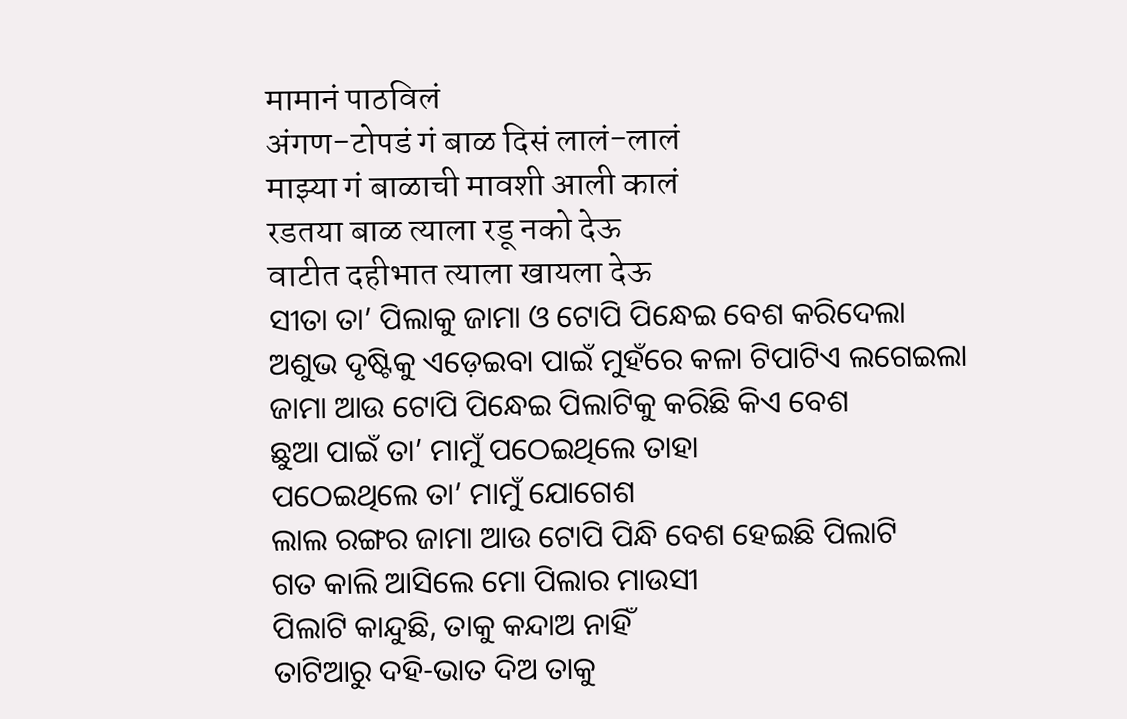मामानं पाठविलं
अंगण-टोपडं गं बाळ दिसं लालं-लालं
माझ्या गं बाळाची मावशी आली कालं
रडतया बाळ त्याला रडू नको देऊ
वाटीत दहीभात त्याला खायला देऊ
ସୀତା ତା’ ପିଲାକୁ ଜାମା ଓ ଟୋପି ପିନ୍ଧେଇ ବେଶ କରିଦେଲା
ଅଶୁଭ ଦୃଷ୍ଟିକୁ ଏଡ଼େଇବା ପାଇଁ ମୁହଁରେ କଳା ଟିପାଟିଏ ଲଗେଇଲା
ଜାମା ଆଉ ଟୋପି ପିନ୍ଧେଇ ପିଲାଟିକୁ କରିଛି କିଏ ବେଶ
ଛୁଆ ପାଇଁ ତା’ ମାମୁଁ ପଠେଇଥିଲେ ତାହା
ପଠେଇଥିଲେ ତା’ ମାମୁଁ ଯୋଗେଶ
ଲାଲ ରଙ୍ଗର ଜାମା ଆଉ ଟୋପି ପିନ୍ଧି ବେଶ ହେଇଛି ପିଲାଟି
ଗତ କାଲି ଆସିଲେ ମୋ ପିଲାର ମାଉସୀ
ପିଲାଟି କାନ୍ଦୁଛି, ତାକୁ କନ୍ଦାଅ ନାହିଁ
ତାଟିଆରୁ ଦହି-ଭାତ ଦିଅ ତାକୁ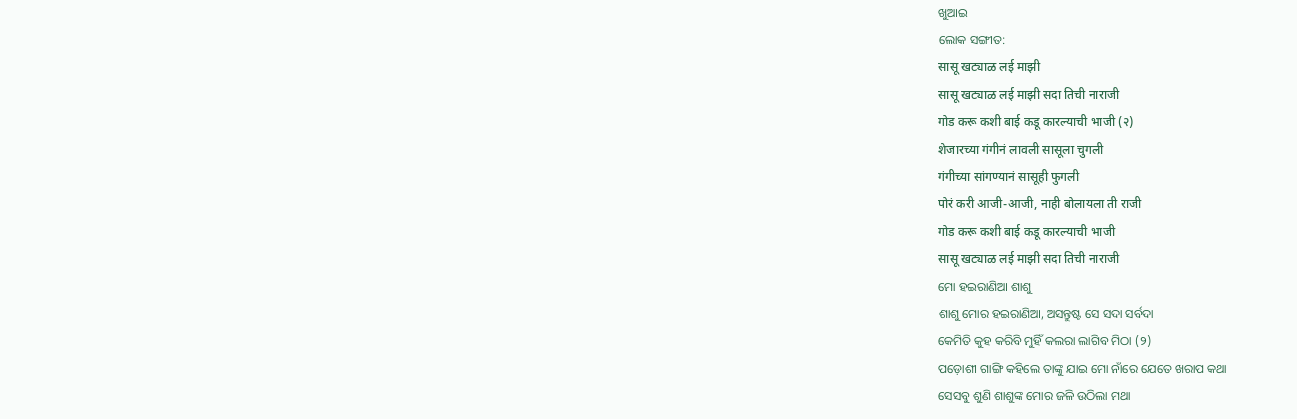ଖୁଆଇ
ଲୋକ ସଙ୍ଗୀତ:
सासू खट्याळ लई माझी
सासू खट्याळ लई माझी सदा तिची नाराजी
गोड करू कशी बाई कडू कारल्याची भाजी (२)
शेजारच्या गंगीनं लावली सासूला चुगली
गंगीच्या सांगण्यानं सासूही फुगली
पोरं करी आजी-आजी, नाही बोलायला ती राजी
गोड करू कशी बाई कडू कारल्याची भाजी
सासू खट्याळ लई माझी सदा तिची नाराजी
ମୋ ହଇରାଣିଆ ଶାଶୁ
ଶାଶୁ ମୋର ହଇରାଣିଆ, ଅସନ୍ତୁଷ୍ଟ ସେ ସଦା ସର୍ବଦା
କେମିତି କୁହ କରିବି ମୁହିଁ କଲରା ଲାଗିବ ମିଠା (୨)
ପଡ଼ୋଶୀ ଗାଙ୍ଗି କହିଲେ ତାଙ୍କୁ ଯାଇ ମୋ ନାଁରେ ଯେତେ ଖରାପ କଥା
ସେସବୁ ଶୁଣି ଶାଶୁଙ୍କ ମୋର ଜଳି ଉଠିଲା ମଥା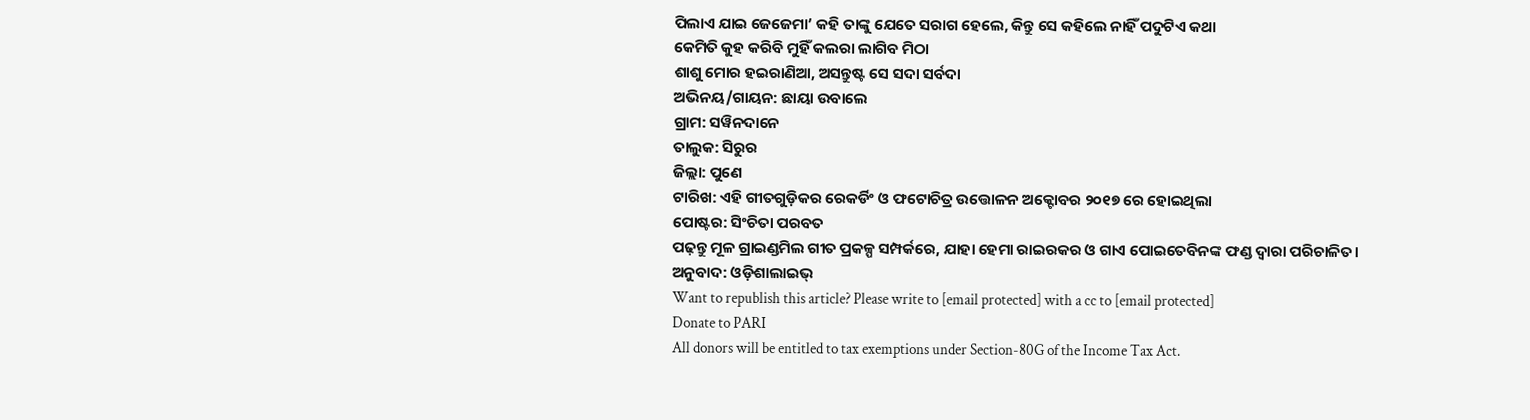ପିଲାଏ ଯାଇ ଜେଜେମା’ କହି ତାଙ୍କୁ ଯେତେ ସରାଗ ହେଲେ, କିନ୍ତୁ ସେ କହିଲେ ନାହିଁ ପଦୁଟିଏ କଥା
କେମିତି କୁହ କରିବି ମୁହିଁ କଲରା ଲାଗିବ ମିଠା
ଶାଶୁ ମୋର ହଇରାଣିଆ, ଅସନ୍ତୁଷ୍ଟ ସେ ସଦା ସର୍ବଦା
ଅଭିନୟ/ଗାୟନ: ଛାୟା ଉବାଲେ
ଗ୍ରାମ: ସୱିନଦାନେ
ତାଲୁକ: ସିରୁର
ଜିଲ୍ଲା: ପୁଣେ
ଟାରିଖ: ଏହି ଗୀତଗୁଡ଼ିକର ରେକର୍ଡିଂ ଓ ଫଟୋଚିତ୍ର ଉତ୍ତୋଳନ ଅକ୍ଟୋବର ୨୦୧୭ ରେ ହୋଇଥିଲା
ପୋଷ୍ଟର: ସିଂଚିତା ପରବତ
ପଢ଼ନ୍ତୁ ମୂଳ ଗ୍ରାଇଣ୍ଡମିଲ ଗୀତ ପ୍ରକଳ୍ପ ସମ୍ପର୍କରେ, ଯାହା ହେମା ରାଇରକର ଓ ଗାଏ ପୋଇତେବିନଙ୍କ ଫଣ୍ଡ ଦ୍ଵାରା ପରିଚାଳିତ।
ଅନୁବାଦ: ଓଡ଼ିଶାଲାଇଭ୍
Want to republish this article? Please write to [email protected] with a cc to [email protected]
Donate to PARI
All donors will be entitled to tax exemptions under Section-80G of the Income Tax Act.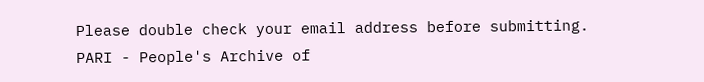Please double check your email address before submitting.
PARI - People's Archive of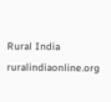Rural India
ruralindiaonline.org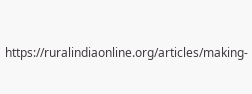https://ruralindiaonline.org/articles/making-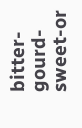bitter-gourd-sweet-or